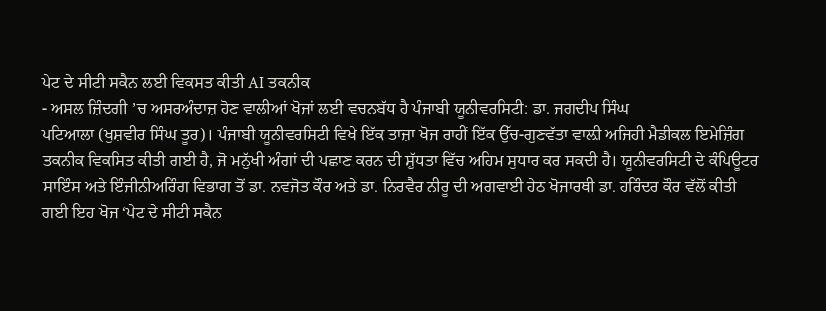ਪੇਟ ਦੇ ਸੀਟੀ ਸਕੈਨ ਲਈ ਵਿਕਸਤ ਕੀਤੀ AI ਤਕਨੀਕ
- ਅਸਲ ਜ਼ਿੰਦਗੀ ’ਚ ਅਸਰਅੰਦਾਜ਼ ਹੋਣ ਵਾਲੀਆਂ ਖੋਜਾਂ ਲਈ ਵਚਨਬੱਧ ਹੈ ਪੰਜਾਬੀ ਯੂਨੀਵਰਸਿਟੀ: ਡਾ. ਜਗਦੀਪ ਸਿੰਘ
ਪਟਿਆਲਾ (ਖੁਸ਼ਵੀਰ ਸਿੰਘ ਤੂਰ)। ਪੰਜਾਬੀ ਯੂਨੀਵਰਸਿਟੀ ਵਿਖੇ ਇੱਕ ਤਾਜ਼ਾ ਖੋਜ ਰਾਹੀਂ ਇੱਕ ਉੱਚ-ਗੁਣਵੱਤਾ ਵਾਲ਼ੀ ਅਜਿਹੀ ਮੈਡੀਕਲ ਇਮੇਜ਼ਿੰਗ ਤਕਨੀਕ ਵਿਕਸਿਤ ਕੀਤੀ ਗਈ ਹੈ, ਜੋ ਮਨੁੱਖੀ ਅੰਗਾਂ ਦੀ ਪਛਾਣ ਕਰਨ ਦੀ ਸ਼ੁੱਧਤਾ ਵਿੱਚ ਅਹਿਮ ਸੁਧਾਰ ਕਰ ਸਕਦੀ ਹੈ। ਯੂਨੀਵਰਸਿਟੀ ਦੇ ਕੰਪਿਊਟਰ ਸਾਇੰਸ ਅਤੇ ਇੰਜੀਨੀਅਰਿੰਗ ਵਿਭਾਗ ਤੋਂ ਡਾ. ਨਵਜੋਤ ਕੌਰ ਅਤੇ ਡਾ. ਨਿਰਵੈਰ ਨੀਰੂ ਦੀ ਅਗਵਾਈ ਹੇਠ ਖੋਜਾਰਥੀ ਡਾ. ਹਰਿੰਦਰ ਕੌਰ ਵੱਲੋਂ ਕੀਤੀ ਗਈ ਇਹ ਖੋਜ ‘ਪੇਟ ਦੇ ਸੀਟੀ ਸਕੈਨ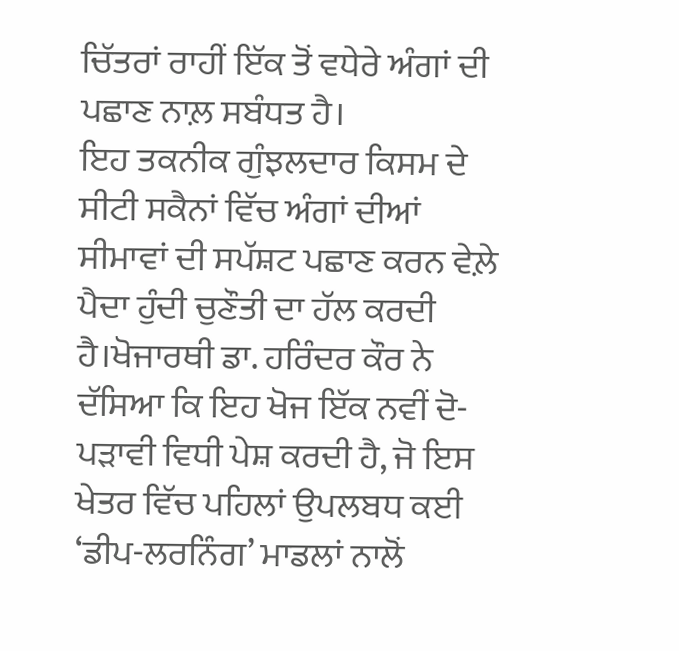ਚਿੱਤਰਾਂ ਰਾਹੀਂ ਇੱਕ ਤੋਂ ਵਧੇਰੇ ਅੰਗਾਂ ਦੀ ਪਛਾਣ ਨਾਲ਼ ਸਬੰਧਤ ਹੈ।
ਇਹ ਤਕਨੀਕ ਗੁੰਝਲਦਾਰ ਕਿਸਮ ਦੇ ਸੀਟੀ ਸਕੈਨਾਂ ਵਿੱਚ ਅੰਗਾਂ ਦੀਆਂ ਸੀਮਾਵਾਂ ਦੀ ਸਪੱਸ਼ਟ ਪਛਾਣ ਕਰਨ ਵੇਲ਼ੇ ਪੈਦਾ ਹੁੰਦੀ ਚੁਣੌਤੀ ਦਾ ਹੱਲ ਕਰਦੀ ਹੈ।ਖੋਜਾਰਥੀ ਡਾ. ਹਰਿੰਦਰ ਕੌਰ ਨੇ ਦੱਸਿਆ ਕਿ ਇਹ ਖੋਜ ਇੱਕ ਨਵੀਂ ਦੋ-ਪੜਾਵੀ ਵਿਧੀ ਪੇਸ਼ ਕਰਦੀ ਹੈ, ਜੋ ਇਸ ਖੇਤਰ ਵਿੱਚ ਪਹਿਲਾਂ ਉਪਲਬਧ ਕਈ ‘ਡੀਪ-ਲਰਨਿੰਗ’ ਮਾਡਲਾਂ ਨਾਲੋਂ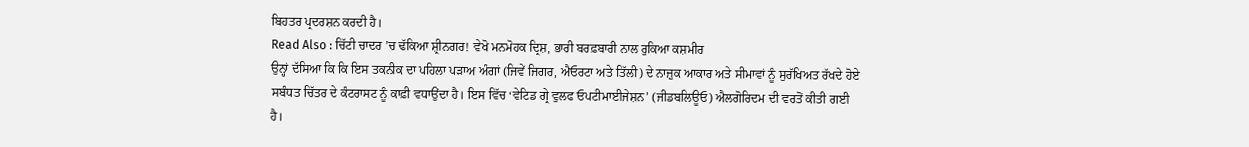ਬਿਹਤਰ ਪ੍ਰਦਰਸ਼ਨ ਕਰਦੀ ਹੈ।
Read Also : ਚਿੱਟੀ ਚਾਦਰ ’ਚ ਢੱਕਿਆ ਸ਼੍ਰੀਨਗਰ! ਵੇਖੋ ਮਨਮੋਹਕ ਦ੍ਰਿਸ਼, ਭਾਰੀ ਬਰਫ਼ਬਾਰੀ ਨਾਲ ਰੁਕਿਆ ਕਸ਼ਮੀਰ
ਉਨ੍ਹਾਂ ਦੱਸਿਆ ਕਿ ਕਿ ਇਸ ਤਕਨੀਕ ਦਾ ਪਹਿਲਾ ਪੜਾਅ ਅੰਗਾਂ (ਜਿਵੇਂ ਜਿਗਰ, ਐਓਰਟਾ ਅਤੇ ਤਿੱਲੀ) ਦੇ ਨਾਜ਼ੁਕ ਆਕਾਰ ਅਤੇ ਸੀਮਾਵਾਂ ਨੂੰ ਸੁਰੱਖਿਅਤ ਰੱਖਦੇ ਹੋਏ ਸਬੰਧਤ ਚਿੱਤਰ ਦੇ ਕੰਟਰਾਸਟ ਨੂੰ ਕਾਫ਼ੀ ਵਧਾਉਂਦਾ ਹੈ। ਇਸ ਵਿੱਚ ‘ਵੇਟਿਡ ਗ੍ਰੇ ਵੁਲਫ ਓਪਟੀਮਾਈਜੇਸ਼ਨ’ (ਜੀਡਬਲਿਊਓ) ਐਲਗੋਰਿਦਮ ਦੀ ਵਰਤੋਂ ਕੀਤੀ ਗਈ ਹੈ।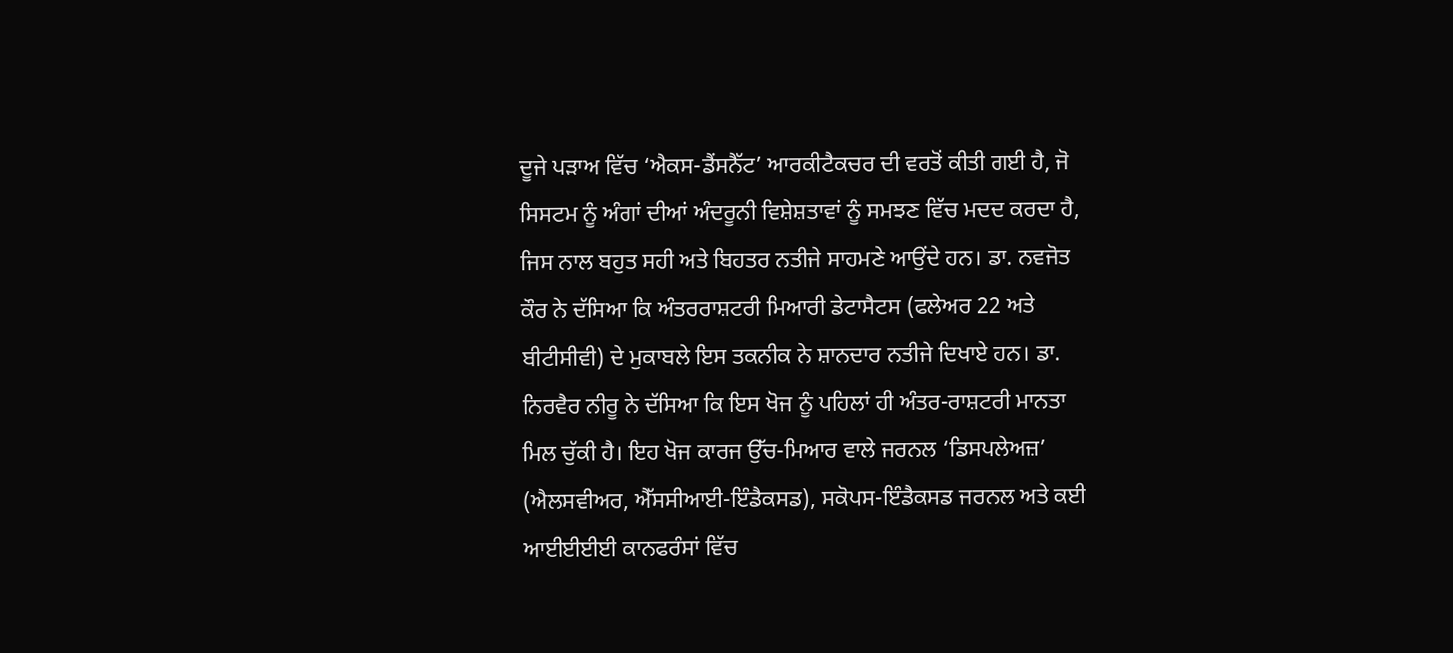ਦੂਜੇ ਪੜਾਅ ਵਿੱਚ ‘ਐਕਸ-ਡੈਂਸਨੈੱਟ’ ਆਰਕੀਟੈਕਚਰ ਦੀ ਵਰਤੋਂ ਕੀਤੀ ਗਈ ਹੈ, ਜੋ ਸਿਸਟਮ ਨੂੰ ਅੰਗਾਂ ਦੀਆਂ ਅੰਦਰੂਨੀ ਵਿਸ਼ੇਸ਼ਤਾਵਾਂ ਨੂੰ ਸਮਝਣ ਵਿੱਚ ਮਦਦ ਕਰਦਾ ਹੈ, ਜਿਸ ਨਾਲ ਬਹੁਤ ਸਹੀ ਅਤੇ ਬਿਹਤਰ ਨਤੀਜੇ ਸਾਹਮਣੇ ਆਉਂਦੇ ਹਨ। ਡਾ. ਨਵਜੋਤ ਕੌਰ ਨੇ ਦੱਸਿਆ ਕਿ ਅੰਤਰਰਾਸ਼ਟਰੀ ਮਿਆਰੀ ਡੇਟਾਸੈਟਸ (ਫਲੇਅਰ 22 ਅਤੇ ਬੀਟੀਸੀਵੀ) ਦੇ ਮੁਕਾਬਲੇ ਇਸ ਤਕਨੀਕ ਨੇ ਸ਼ਾਨਦਾਰ ਨਤੀਜੇ ਦਿਖਾਏ ਹਨ। ਡਾ. ਨਿਰਵੈਰ ਨੀਰੂ ਨੇ ਦੱਸਿਆ ਕਿ ਇਸ ਖੋਜ ਨੂੰ ਪਹਿਲਾਂ ਹੀ ਅੰਤਰ-ਰਾਸ਼ਟਰੀ ਮਾਨਤਾ ਮਿਲ ਚੁੱਕੀ ਹੈ। ਇਹ ਖੋਜ ਕਾਰਜ ਉੱਚ-ਮਿਆਰ ਵਾਲੇ ਜਰਨਲ ‘ਡਿਸਪਲੇਅਜ਼’ (ਐਲਸਵੀਅਰ, ਐੱਸਸੀਆਈ-ਇੰਡੈਕਸਡ), ਸਕੋਪਸ-ਇੰਡੈਕਸਡ ਜਰਨਲ ਅਤੇ ਕਈ ਆਈਈਈਈ ਕਾਨਫਰੰਸਾਂ ਵਿੱਚ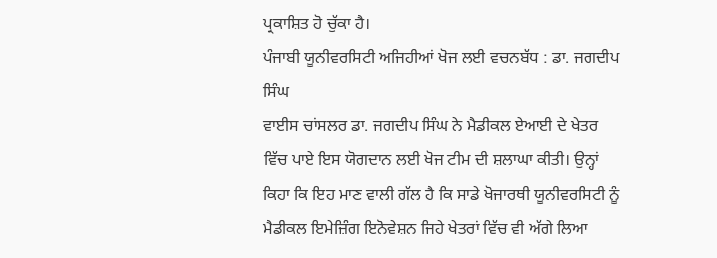ਪ੍ਰਕਾਸ਼ਿਤ ਹੋ ਚੁੱਕਾ ਹੈ।
ਪੰਜਾਬੀ ਯੂਨੀਵਰਸਿਟੀ ਅਜਿਹੀਆਂ ਖੋਜ ਲਈ ਵਚਨਬੱਧ : ਡਾ. ਜਗਦੀਪ ਸਿੰਘ
ਵਾਈਸ ਚਾਂਸਲਰ ਡਾ. ਜਗਦੀਪ ਸਿੰਘ ਨੇ ਮੈਡੀਕਲ ਏਆਈ ਦੇ ਖੇਤਰ ਵਿੱਚ ਪਾਏ ਇਸ ਯੋਗਦਾਨ ਲਈ ਖੋਜ ਟੀਮ ਦੀ ਸ਼ਲਾਘਾ ਕੀਤੀ। ਉਨ੍ਹਾਂ ਕਿਹਾ ਕਿ ਇਹ ਮਾਣ ਵਾਲੀ ਗੱਲ ਹੈ ਕਿ ਸਾਡੇ ਖੋਜਾਰਥੀ ਯੂਨੀਵਰਸਿਟੀ ਨੂੰ ਮੈਡੀਕਲ ਇਮੇਜ਼ਿੰਗ ਇਨੋਵੇਸ਼ਨ ਜਿਹੇ ਖੇਤਰਾਂ ਵਿੱਚ ਵੀ ਅੱਗੇ ਲਿਆ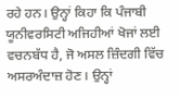ਰਹੇ ਹਨ। ਉਨ੍ਹਾਂ ਕਿਹਾ ਕਿ ਪੰਜਾਬੀ ਯੂਨੀਵਰਸਿਟੀ ਅਜਿਹੀਆਂ ਖੋਜਾਂ ਲਈ ਵਚਨਬੱਧ ਹੈ, ਜੋ ਅਸਲ ਜ਼ਿੰਦਗੀ ਵਿੱਚ ਅਸਰਅੰਦਾਜ਼ ਹੋਣ। ਉਨ੍ਹਾਂ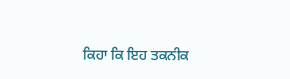ਕਿਹਾ ਕਿ ਇਹ ਤਕਨੀਕ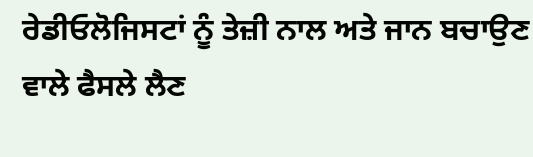ਰੇਡੀਓਲੋਜਿਸਟਾਂ ਨੂੰ ਤੇਜ਼ੀ ਨਾਲ ਅਤੇ ਜਾਨ ਬਚਾਉਣ ਵਾਲੇ ਫੈਸਲੇ ਲੈਣ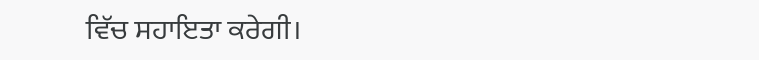ਵਿੱਚ ਸਹਾਇਤਾ ਕਰੇਗੀ।